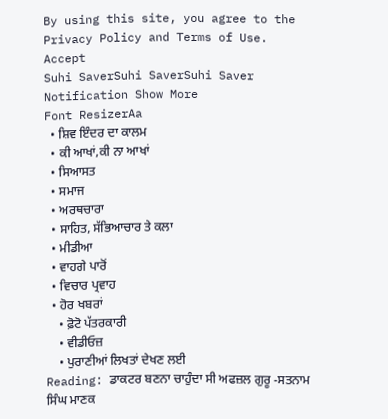By using this site, you agree to the Privacy Policy and Terms of Use.
Accept
Suhi SaverSuhi SaverSuhi Saver
Notification Show More
Font ResizerAa
  • ਸ਼ਿਵ ਇੰਦਰ ਦਾ ਕਾਲਮ
  • ਕੀ ਆਖਾਂ,ਕੀ ਨਾ ਆਖਾਂ
  • ਸਿਆਸਤ
  • ਸਮਾਜ
  • ਅਰਥਚਾਰਾ
  • ਸਾਹਿਤ, ਸੱਭਿਆਚਾਰ ਤੇ ਕਲਾ
  • ਮੀਡੀਆ
  • ਵਾਹਗੇ ਪਾਰੋਂ
  • ਵਿਚਾਰ ਪ੍ਰਵਾਹ
  • ਹੋਰ ਖਬਰਾਂ
    • ਫ਼ੋਟੋ ਪੱਤਰਕਾਰੀ
    • ਵੀਡੀਓਜ਼
    • ਪੁਰਾਣੀਆਂ ਲਿਖਤਾਂ ਦੇਖਣ ਲਈ
Reading: ਡਾਕਟਰ ਬਣਨਾ ਚਾਹੁੰਦਾ ਸੀ ਅਫਜ਼ਲ ਗੁਰੂ -ਸਤਨਾਮ ਸਿੰਘ ਮਾਣਕ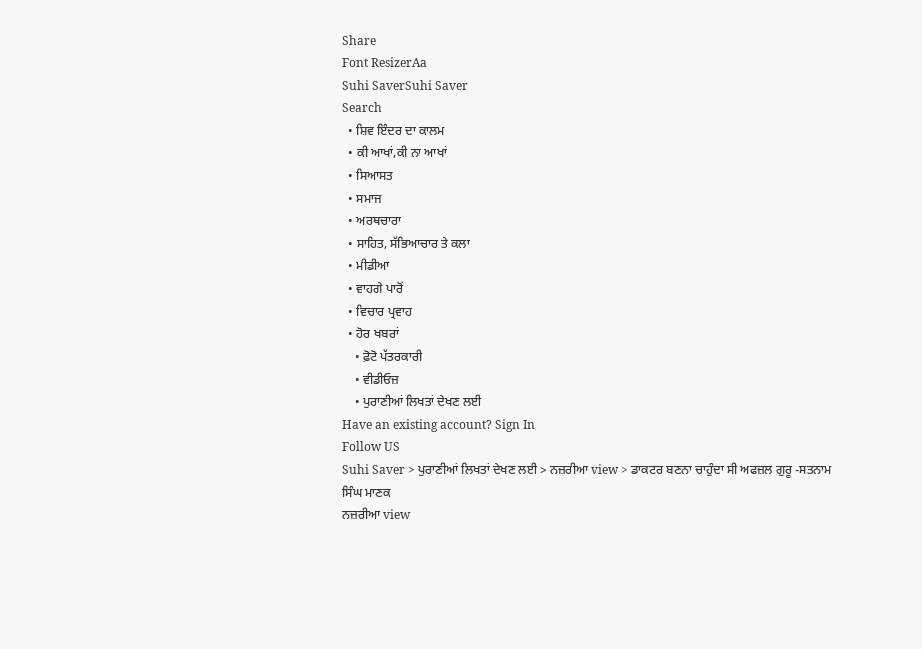Share
Font ResizerAa
Suhi SaverSuhi Saver
Search
  • ਸ਼ਿਵ ਇੰਦਰ ਦਾ ਕਾਲਮ
  • ਕੀ ਆਖਾਂ,ਕੀ ਨਾ ਆਖਾਂ
  • ਸਿਆਸਤ
  • ਸਮਾਜ
  • ਅਰਥਚਾਰਾ
  • ਸਾਹਿਤ, ਸੱਭਿਆਚਾਰ ਤੇ ਕਲਾ
  • ਮੀਡੀਆ
  • ਵਾਹਗੇ ਪਾਰੋਂ
  • ਵਿਚਾਰ ਪ੍ਰਵਾਹ
  • ਹੋਰ ਖਬਰਾਂ
    • ਫ਼ੋਟੋ ਪੱਤਰਕਾਰੀ
    • ਵੀਡੀਓਜ਼
    • ਪੁਰਾਣੀਆਂ ਲਿਖਤਾਂ ਦੇਖਣ ਲਈ
Have an existing account? Sign In
Follow US
Suhi Saver > ਪੁਰਾਣੀਆਂ ਲਿਖਤਾਂ ਦੇਖਣ ਲਈ > ਨਜ਼ਰੀਆ view > ਡਾਕਟਰ ਬਣਨਾ ਚਾਹੁੰਦਾ ਸੀ ਅਫਜ਼ਲ ਗੁਰੂ -ਸਤਨਾਮ ਸਿੰਘ ਮਾਣਕ
ਨਜ਼ਰੀਆ view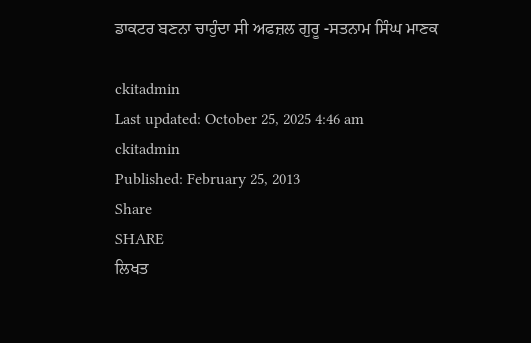ਡਾਕਟਰ ਬਣਨਾ ਚਾਹੁੰਦਾ ਸੀ ਅਫਜ਼ਲ ਗੁਰੂ -ਸਤਨਾਮ ਸਿੰਘ ਮਾਣਕ

ckitadmin
Last updated: October 25, 2025 4:46 am
ckitadmin
Published: February 25, 2013
Share
SHARE
ਲਿਖਤ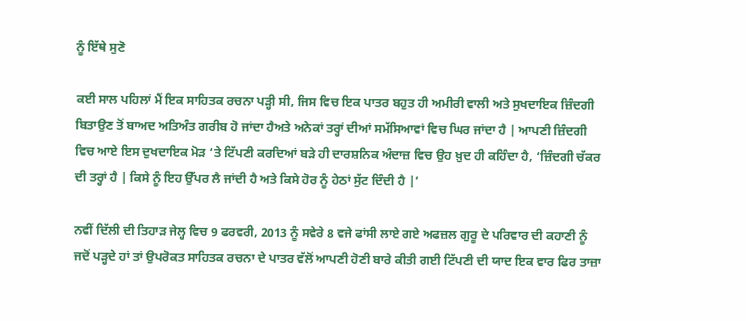ਨੂੰ ਇੱਥੇ ਸੁਣੋ

ਕਈ ਸਾਲ ਪਹਿਲਾਂ ਮੈਂ ਇਕ ਸਾਹਿਤਕ ਰਚਨਾ ਪੜ੍ਹੀ ਸੀ, ਜਿਸ ਵਿਚ ਇਕ ਪਾਤਰ ਬਹੁਤ ਹੀ ਅਮੀਰੀ ਵਾਲੀ ਅਤੇ ਸੁਖਦਾਇਕ ਜ਼ਿੰਦਗੀ ਬਿਤਾਉਣ ਤੋਂ ਬਾਅਦ ਅਤਿਅੰਤ ਗਰੀਬ ਹੋ ਜਾਂਦਾ ਹੈਅਤੇ ਅਨੇਕਾਂ ਤਰ੍ਹਾਂ ਦੀਆਂ ਸਮੱਸਿਆਵਾਂ ਵਿਚ ਘਿਰ ਜਾਂਦਾ ਹੈ | ਆਪਣੀ ਜ਼ਿੰਦਗੀ ਵਿਚ ਆਏ ਇਸ ਦੁਖਦਾਇਕ ਮੋੜ ‘ਤੇ ਟਿੱਪਣੀ ਕਰਦਿਆਂ ਬੜੇ ਹੀ ਦਾਰਸ਼ਨਿਕ ਅੰਦਾਜ਼ ਵਿਚ ਉਹ ਖ਼ੁਦ ਹੀ ਕਹਿੰਦਾ ਹੈ, ‘ਜ਼ਿੰਦਗੀ ਚੱਕਰ ਦੀ ਤਰ੍ਹਾਂ ਹੈ | ਕਿਸੇ ਨੂੰ ਇਹ ਉੱਪਰ ਲੈ ਜਾਂਦੀ ਹੈ ਅਤੇ ਕਿਸੇ ਹੋਰ ਨੂੰ ਹੇਠਾਂ ਸੁੱਟ ਦਿੰਦੀ ਹੈ |’

ਨਵੀਂ ਦਿੱਲੀ ਦੀ ਤਿਹਾੜ ਜੇਲ੍ਹ ਵਿਚ 9 ਫਰਵਰੀ, 2013 ਨੂੰ ਸਵੇਰੇ 8 ਵਜੇ ਫਾਂਸੀ ਲਾਏ ਗਏ ਅਫਜ਼ਲ ਗੁਰੂ ਦੇ ਪਰਿਵਾਰ ਦੀ ਕਹਾਣੀ ਨੂੰ ਜਦੋਂ ਪੜ੍ਹਦੇ ਹਾਂ ਤਾਂ ਉਪਰੋਕਤ ਸਾਹਿਤਕ ਰਚਨਾ ਦੇ ਪਾਤਰ ਵੱਲੋਂ ਆਪਣੀ ਹੋਣੀ ਬਾਰੇ ਕੀਤੀ ਗਈ ਟਿੱਪਣੀ ਦੀ ਯਾਦ ਇਕ ਵਾਰ ਫਿਰ ਤਾਜ਼ਾ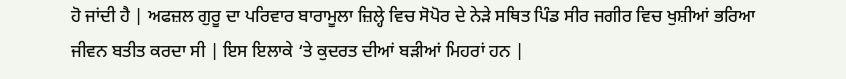ਹੋ ਜਾਂਦੀ ਹੈ | ਅਫਜ਼ਲ ਗੁਰੂ ਦਾ ਪਰਿਵਾਰ ਬਾਰਾਮੂਲਾ ਜ਼ਿਲ੍ਹੇ ਵਿਚ ਸੋਪੋਰ ਦੇ ਨੇੜੇ ਸਥਿਤ ਪਿੰਡ ਸੀਰ ਜਗੀਰ ਵਿਚ ਖੁਸ਼ੀਆਂ ਭਰਿਆ ਜੀਵਨ ਬਤੀਤ ਕਰਦਾ ਸੀ | ਇਸ ਇਲਾਕੇ ‘ਤੇ ਕੁਦਰਤ ਦੀਆਂ ਬੜੀਆਂ ਮਿਹਰਾਂ ਹਨ |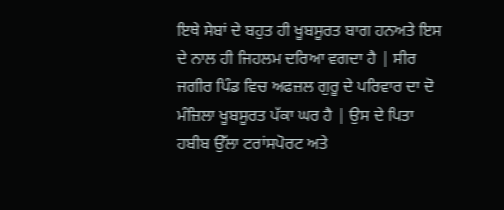ਇਥੇ ਸੇਬਾਂ ਦੇ ਬਹੁਤ ਹੀ ਖੂਬਸੂਰਤ ਬਾਗ ਹਨਅਤੇ ਇਸ ਦੇ ਨਾਲ ਹੀ ਜਿਹਲਮ ਦਰਿਆ ਵਗਦਾ ਹੈ | ਸੀਰ ਜਗੀਰ ਪਿੰਡ ਵਿਚ ਅਫਜ਼ਲ ਗੁਰੂ ਦੇ ਪਰਿਵਾਰ ਦਾ ਦੋ ਮੰਜ਼ਿਲਾ ਖੂਬਸੂਰਤ ਪੱਕਾ ਘਰ ਹੈ | ਉਸ ਦੇ ਪਿਤਾ ਹਬੀਬ ਉੱਲਾ ਟਰਾਂਸਪੋਰਟ ਅਤੇ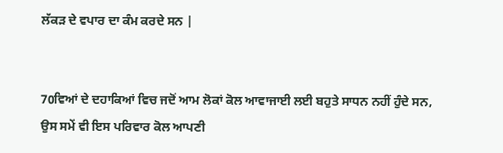ਲੱਕੜ ਦੇ ਵਪਾਰ ਦਾ ਕੰਮ ਕਰਦੇ ਸਨ |


70ਵਿਆਂ ਦੇ ਦਹਾਕਿਆਂ ਵਿਚ ਜਦੋਂ ਆਮ ਲੋਕਾਂ ਕੋਲ ਆਵਾਜਾਈ ਲਈ ਬਹੁਤੇ ਸਾਧਨ ਨਹੀਂ ਹੁੰਦੇ ਸਨ, ਉਸ ਸਮੇਂ ਵੀ ਇਸ ਪਰਿਵਾਰ ਕੋਲ ਆਪਣੀ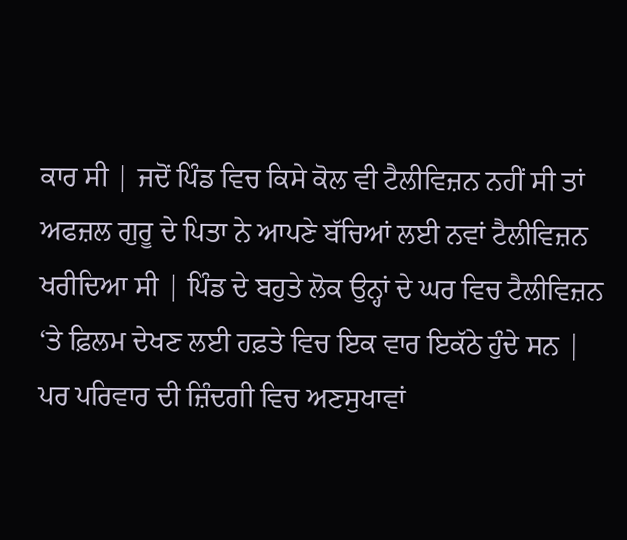ਕਾਰ ਸੀ | ਜਦੋਂ ਪਿੰਡ ਵਿਚ ਕਿਸੇ ਕੋਲ ਵੀ ਟੈਲੀਵਿਜ਼ਨ ਨਹੀਂ ਸੀ ਤਾਂ ਅਫਜ਼ਲ ਗੁਰੂ ਦੇ ਪਿਤਾ ਨੇ ਆਪਣੇ ਬੱਚਿਆਂ ਲਈ ਨਵਾਂ ਟੈਲੀਵਿਜ਼ਨ ਖਰੀਦਿਆ ਸੀ | ਪਿੰਡ ਦੇ ਬਹੁਤੇ ਲੋਕ ਉਨ੍ਹਾਂ ਦੇ ਘਰ ਵਿਚ ਟੈਲੀਵਿਜ਼ਨ ‘ਤੇ ਫ਼ਿਲਮ ਦੇਖਣ ਲਈ ਹਫ਼ਤੇ ਵਿਚ ਇਕ ਵਾਰ ਇਕੱਠੇ ਹੁੰਦੇ ਸਨ | ਪਰ ਪਰਿਵਾਰ ਦੀ ਜ਼ਿੰਦਗੀ ਵਿਚ ਅਣਸੁਖਾਵਾਂ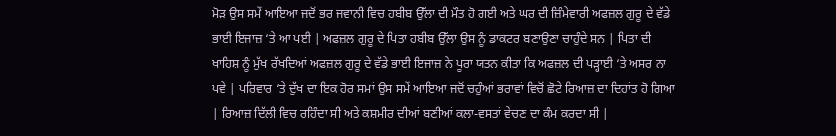ਮੋੜ ਉਸ ਸਮੇਂ ਆਇਆ ਜਦੋਂ ਭਰ ਜਵਾਨੀ ਵਿਚ ਹਬੀਬ ਉੱਲਾ ਦੀ ਮੌਤ ਹੋ ਗਈ ਅਤੇ ਘਰ ਦੀ ਜ਼ਿੰਮੇਵਾਰੀ ਅਫਜ਼ਲ ਗੁਰੂ ਦੇ ਵੱਡੇ ਭਾਈ ਇਜਾਜ਼ ‘ਤੇ ਆ ਪਈ | ਅਫਜ਼ਲ ਗੁਰੂ ਦੇ ਪਿਤਾ ਹਬੀਬ ਉੱਲਾ ਉਸ ਨੂੰ ਡਾਕਟਰ ਬਣਾਉਣਾ ਚਾਹੁੰਦੇ ਸਨ | ਪਿਤਾ ਦੀ ਖਾਹਿਸ਼ ਨੂੰ ਮੁੱਖ ਰੱਖਦਿਆਂ ਅਫਜ਼ਲ ਗੁਰੂ ਦੇ ਵੱਡੇ ਭਾਈ ਇਜਾਜ਼ ਨੇ ਪੂਰਾ ਯਤਨ ਕੀਤਾ ਕਿ ਅਫਜ਼ਲ ਦੀ ਪੜ੍ਹਾਈ ‘ਤੇ ਅਸਰ ਨਾ ਪਵੇ | ਪਰਿਵਾਰ ‘ਤੇ ਦੁੱਖ ਦਾ ਇਕ ਹੋਰ ਸਮਾਂ ਉਸ ਸਮੇਂ ਆਇਆ ਜਦੋਂ ਚਹੁੰਆਂ ਭਰਾਵਾਂ ਵਿਚੋਂ ਛੋਟੇ ਰਿਆਜ਼ ਦਾ ਦਿਹਾਂਤ ਹੋ ਗਿਆ | ਰਿਆਜ਼ ਦਿੱਲੀ ਵਿਚ ਰਹਿੰਦਾ ਸੀ ਅਤੇ ਕਸ਼ਮੀਰ ਦੀਆਂ ਬਣੀਆਂ ਕਲਾ-ਵਸਤਾਂ ਵੇਚਣ ਦਾ ਕੰਮ ਕਰਦਾ ਸੀ |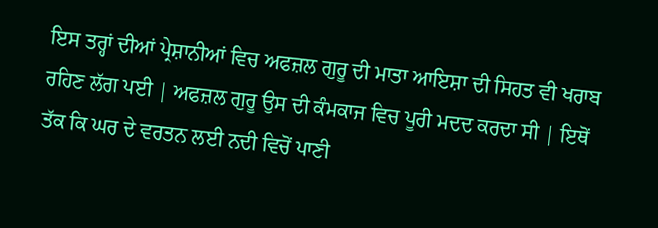ਇਸ ਤਰ੍ਹਾਂ ਦੀਆਂ ਪ੍ਰੇਸ਼ਾਨੀਆਂ ਵਿਚ ਅਫਜ਼ਲ ਗੁਰੂ ਦੀ ਮਾਤਾ ਆਇਸ਼ਾ ਦੀ ਸਿਹਤ ਵੀ ਖਰਾਬ ਰਹਿਣ ਲੱਗ ਪਈ | ਅਫਜ਼ਲ ਗੁਰੂ ਉਸ ਦੀ ਕੰਮਕਾਜ ਵਿਚ ਪੂਰੀ ਮਦਦ ਕਰਦਾ ਸੀ | ਇਥੋਂ ਤੱਕ ਕਿ ਘਰ ਦੇ ਵਰਤਨ ਲਈ ਨਦੀ ਵਿਚੋਂ ਪਾਣੀ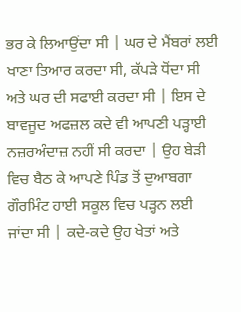ਭਰ ਕੇ ਲਿਆਉਂਦਾ ਸੀ | ਘਰ ਦੇ ਮੈਂਬਰਾਂ ਲਈ ਖਾਣਾ ਤਿਆਰ ਕਰਦਾ ਸੀ, ਕੱਪੜੇ ਧੋਂਦਾ ਸੀ ਅਤੇ ਘਰ ਦੀ ਸਫਾਈ ਕਰਦਾ ਸੀ | ਇਸ ਦੇ ਬਾਵਜੂਦ ਅਫਜ਼ਲ ਕਦੇ ਵੀ ਆਪਣੀ ਪੜ੍ਹਾਈ ਨਜ਼ਰਅੰਦਾਜ਼ ਨਹੀਂ ਸੀ ਕਰਦਾ | ਉਹ ਬੇੜੀ ਵਿਚ ਬੈਠ ਕੇ ਆਪਣੇ ਪਿੰਡ ਤੋਂ ਦੁਆਬਗਾ ਗੌਰਮਿੰਟ ਹਾਈ ਸਕੂਲ ਵਿਚ ਪੜ੍ਹਨ ਲਈ ਜਾਂਦਾ ਸੀ | ਕਦੇ-ਕਦੇ ਉਹ ਖੇਤਾਂ ਅਤੇ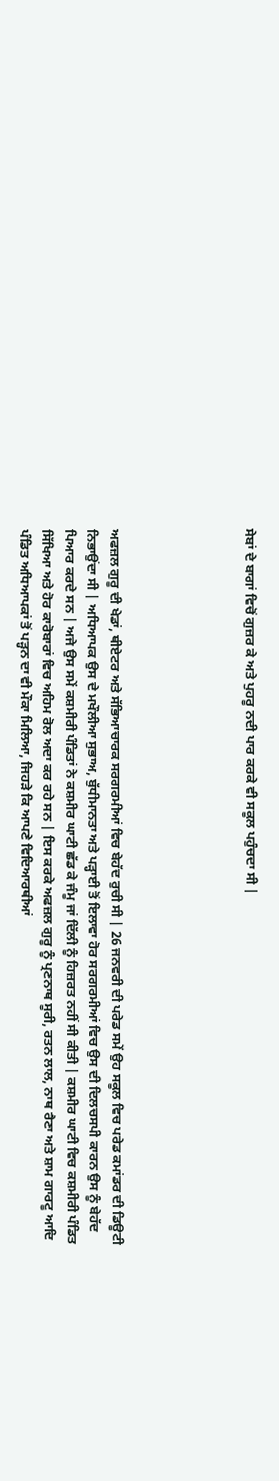ਸੇਬਾਂ ਦੇ ਬਾਗਾਂ ਵਿਚੋਂ ਗੁਜ਼ਰ ਕੇ ਅਤੇ ਪੁਹਰੂ ਨਦੀ ਪਾਰ ਕਰਕੇ ਵੀ ਸਕੂਲ ਪਹੁੰਚਦਾ ਸੀ |





ਅਫਜ਼ਲ ਗੁਰੂ ਦੀ ਖੇਡਾਂ, ਥੀਏਟਰ ਅਤੇ ਸੱਭਿਆਚਾਰਕ ਸਰਗਰਮੀਆਂ ਵਿਚ ਬੇਹੱਦ ਰੁਚੀ ਸੀ | 26 ਜਨਵਰੀ ਦੀ ਪਰੇਡ ਸਮੇਂ ਉਹ ਸਕੂਲ ਵਿਚ ਪਰੇਡ ਕਮਾਂਡਰ ਦੀ ਡਿਊਟੀ ਨਿਭਾਉਂਦਾ ਸੀ | ਅਧਿਆਪਕ ਉਸ ਦੇ ਮਖੌਲੀਆ ਸੁਭਾਅ, ਬੁੱਧੀਮਾਨਤਾ ਅਤੇ ਪੜ੍ਹਾਈ ਤੋਂ ਇਲਾਵਾ ਹੋਰ ਸਰਗਰਮੀਆਂ ਵਿਚ ਉਸ ਦੀ ਦਿਲਚਸਪੀ ਕਾਰਨ ਉਸ ਨੂੰ ਬੇਹੱਦ ਪਿਆਰ ਕਰਦੇ ਸਨ | ਅਜੇ ਉਸ ਸਮੇਂ ਕਸ਼ਮੀਰੀ ਪੰਡਿਤਾਂ ਨੇ ਕਸ਼ਮੀਰ ਘਾਟੀ ਛੱਡ ਕੇ ਜੰਮੂ ਜਾਂ ਦਿੱਲੀ ਨੂੰ ਹਿਜ਼ਰਤ ਨਹੀਂ ਸੀ ਕੀਤੀ | ਕਸ਼ਮੀਰ ਘਾਟੀ ਵਿਚ ਕਸ਼ਮੀਰੀ ਪੰਡਿਤ ਸਿੱਖਿਆ ਅਤੇ ਹੋਰ ਕਾਰੋਬਾਰਾਂ ਵਿਚ ਅਹਿਮ ਰੋਲ ਅਦਾ ਕਰ ਰਹੇ ਸਨ | ਇਸ ਕਰਕੇ ਅਫਜ਼ਲ ਗੁਰੂ ਨੂੰ ਪ੍ਰਣਨਾਥ ਸੂਰੀ, ਰਤਨ ਲਾਲ, ਨਾਥ ਰੈਣਾ ਅਤੇ ਸ਼ਾਮ ਗਾਰਟੂ ਆਦਿ ਪੰਡਿਤ ਅਧਿਆਪਕਾਂ ਤੋਂ ਪੜ੍ਹਨ ਦਾ ਵੀ ਮੌਕਾ ਮਿਲਿਆ, ਜਿਹੜੇ ਕਿ ਆਪਣੇ ਵਿਦਿਆਰਥੀਆਂ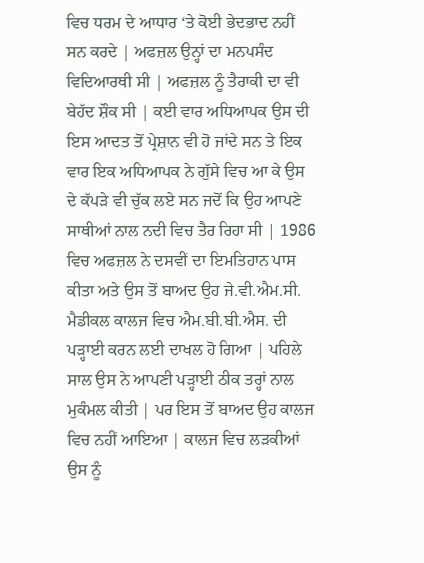ਵਿਚ ਧਰਮ ਦੇ ਆਧਾਰ ‘ਤੇ ਕੋਈ ਭੇਦਭਾਦ ਨਹੀਂ ਸਨ ਕਰਦੇ | ਅਫਜ਼ਲ ਉਨ੍ਹਾਂ ਦਾ ਮਨਪਸੰਦ ਵਿਦਿਆਰਥੀ ਸੀ | ਅਫਜ਼ਲ ਨੂੰ ਤੈਰਾਕੀ ਦਾ ਵੀ ਬੇਹੱਦ ਸ਼ੌਕ ਸੀ | ਕਈ ਵਾਰ ਅਧਿਆਪਕ ਉਸ ਦੀ ਇਸ ਆਦਤ ਤੋਂ ਪ੍ਰੇਸ਼ਾਨ ਵੀ ਹੋ ਜਾਂਦੇ ਸਨ ਤੇ ਇਕ ਵਾਰ ਇਕ ਅਧਿਆਪਕ ਨੇ ਗੁੱਸੇ ਵਿਚ ਆ ਕੇ ਉਸ ਦੇ ਕੱਪੜੇ ਵੀ ਚੁੱਕ ਲਏ ਸਨ ਜਦੋਂ ਕਿ ਉਹ ਆਪਣੇ ਸਾਥੀਆਂ ਨਾਲ ਨਦੀ ਵਿਚ ਤੈਰ ਰਿਹਾ ਸੀ | 1986 ਵਿਚ ਅਫਜ਼ਲ ਨੇ ਦਸਵੀਂ ਦਾ ਇਮਤਿਹਾਨ ਪਾਸ ਕੀਤਾ ਅਤੇ ਉਸ ਤੋਂ ਬਾਅਦ ਉਹ ਜੇ.ਵੀ.ਐਮ.ਸੀ. ਮੈਡੀਕਲ ਕਾਲਜ ਵਿਚ ਐਮ.ਬੀ.ਬੀ.ਐਸ. ਦੀ ਪੜ੍ਹਾਈ ਕਰਨ ਲਈ ਦਾਖਲ ਹੋ ਗਿਆ | ਪਹਿਲੇ ਸਾਲ ਉਸ ਨੇ ਆਪਣੀ ਪੜ੍ਹਾਈ ਠੀਕ ਤਰ੍ਹਾਂ ਨਾਲ ਮੁਕੰਮਲ ਕੀਤੀ | ਪਰ ਇਸ ਤੋਂ ਬਾਅਦ ਉਹ ਕਾਲਜ ਵਿਚ ਨਹੀਂ ਆਇਆ | ਕਾਲਜ ਵਿਚ ਲੜਕੀਆਂ ਉਸ ਨੂੰ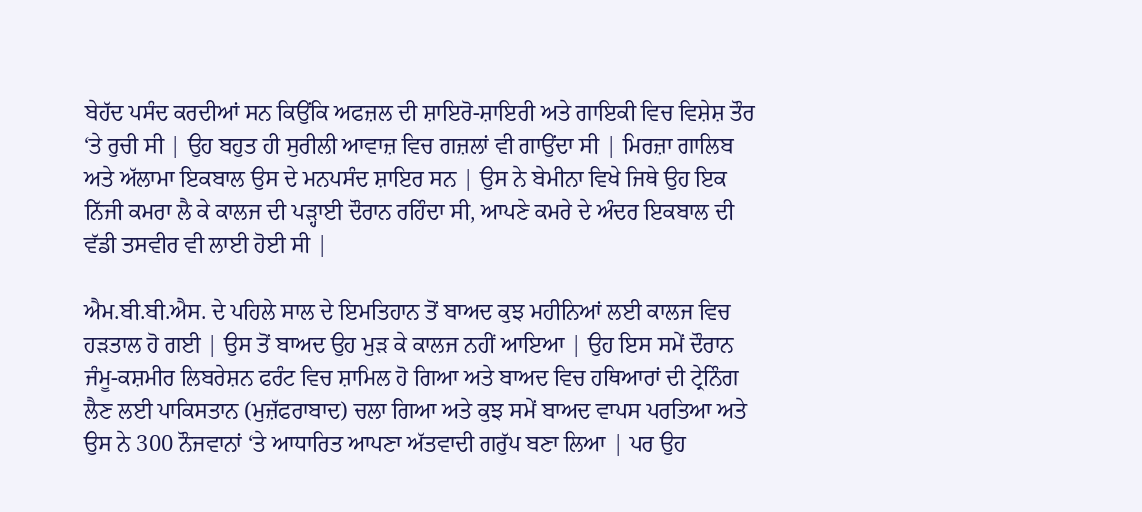ਬੇਹੱਦ ਪਸੰਦ ਕਰਦੀਆਂ ਸਨ ਕਿਉਂਕਿ ਅਫਜ਼ਲ ਦੀ ਸ਼ਾਇਰੋ-ਸ਼ਾਇਰੀ ਅਤੇ ਗਾਇਕੀ ਵਿਚ ਵਿਸ਼ੇਸ਼ ਤੌਰ ‘ਤੇ ਰੁਚੀ ਸੀ | ਉਹ ਬਹੁਤ ਹੀ ਸੁਰੀਲੀ ਆਵਾਜ਼ ਵਿਚ ਗਜ਼ਲਾਂ ਵੀ ਗਾਉਂਦਾ ਸੀ | ਮਿਰਜ਼ਾ ਗਾਲਿਬ ਅਤੇ ਅੱਲਾਮਾ ਇਕਬਾਲ ਉਸ ਦੇ ਮਨਪਸੰਦ ਸ਼ਾਇਰ ਸਨ | ਉਸ ਨੇ ਬੇਮੀਨਾ ਵਿਖੇ ਜਿਥੇ ਉਹ ਇਕ ਨਿੱਜੀ ਕਮਰਾ ਲੈ ਕੇ ਕਾਲਜ ਦੀ ਪੜ੍ਹਾਈ ਦੌਰਾਨ ਰਹਿੰਦਾ ਸੀ, ਆਪਣੇ ਕਮਰੇ ਦੇ ਅੰਦਰ ਇਕਬਾਲ ਦੀ ਵੱਡੀ ਤਸਵੀਰ ਵੀ ਲਾਈ ਹੋਈ ਸੀ |

ਐਮ.ਬੀ.ਬੀ.ਐਸ. ਦੇ ਪਹਿਲੇ ਸਾਲ ਦੇ ਇਮਤਿਹਾਨ ਤੋਂ ਬਾਅਦ ਕੁਝ ਮਹੀਨਿਆਂ ਲਈ ਕਾਲਜ ਵਿਚ ਹੜਤਾਲ ਹੋ ਗਈ | ਉਸ ਤੋਂ ਬਾਅਦ ਉਹ ਮੁੜ ਕੇ ਕਾਲਜ ਨਹੀਂ ਆਇਆ | ਉਹ ਇਸ ਸਮੇਂ ਦੌਰਾਨ ਜੰਮੂ-ਕਸ਼ਮੀਰ ਲਿਬਰੇਸ਼ਨ ਫਰੰਟ ਵਿਚ ਸ਼ਾਮਿਲ ਹੋ ਗਿਆ ਅਤੇ ਬਾਅਦ ਵਿਚ ਹਥਿਆਰਾਂ ਦੀ ਟ੍ਰੇਨਿੰਗ ਲੈਣ ਲਈ ਪਾਕਿਸਤਾਨ (ਮੁਜ਼ੱਫਰਾਬਾਦ) ਚਲਾ ਗਿਆ ਅਤੇ ਕੁਝ ਸਮੇਂ ਬਾਅਦ ਵਾਪਸ ਪਰਤਿਆ ਅਤੇ ਉਸ ਨੇ 300 ਨੌਜਵਾਨਾਂ ‘ਤੇ ਆਧਾਰਿਤ ਆਪਣਾ ਅੱਤਵਾਦੀ ਗਰੁੱਪ ਬਣਾ ਲਿਆ | ਪਰ ਉਹ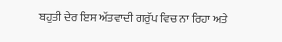ਬਹੁਤੀ ਦੇਰ ਇਸ ਅੱਤਵਾਦੀ ਗਰੁੱਪ ਵਿਚ ਨਾ ਰਿਹਾ ਅਤੇ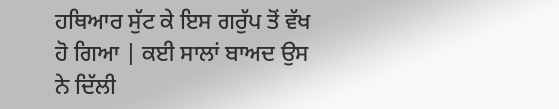ਹਥਿਆਰ ਸੁੱਟ ਕੇ ਇਸ ਗਰੁੱਪ ਤੋਂ ਵੱਖ ਹੋ ਗਿਆ | ਕਈ ਸਾਲਾਂ ਬਾਅਦ ਉਸ ਨੇ ਦਿੱਲੀ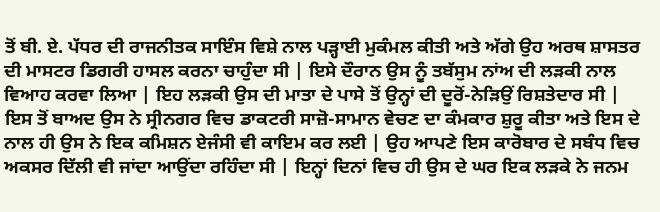ਤੋਂ ਬੀ. ਏ. ਪੱਧਰ ਦੀ ਰਾਜਨੀਤਕ ਸਾਇੰਸ ਵਿਸ਼ੇ ਨਾਲ ਪੜ੍ਹਾਈ ਮੁਕੰਮਲ ਕੀਤੀ ਅਤੇ ਅੱਗੇ ਉਹ ਅਰਥ ਸ਼ਾਸਤਰ ਦੀ ਮਾਸਟਰ ਡਿਗਰੀ ਹਾਸਲ ਕਰਨਾ ਚਾਹੁੰਦਾ ਸੀ | ਇਸੇ ਦੌਰਾਨ ਉਸ ਨੂੰ ਤਬੱਸੁਮ ਨਾਂਅ ਦੀ ਲੜਕੀ ਨਾਲ ਵਿਆਹ ਕਰਵਾ ਲਿਆ | ਇਹ ਲੜਕੀ ਉਸ ਦੀ ਮਾਤਾ ਦੇ ਪਾਸੇ ਤੋਂ ਉਨ੍ਹਾਂ ਦੀ ਦੂਰੋਂ-ਨੇੜਿਉਂ ਰਿਸ਼ਤੇਦਾਰ ਸੀ | ਇਸ ਤੋਂ ਬਾਅਦ ਉਸ ਨੇ ਸ੍ਰੀਨਗਰ ਵਿਚ ਡਾਕਟਰੀ ਸਾਜ਼ੋ-ਸਾਮਾਨ ਵੇਚਣ ਦਾ ਕੰਮਕਾਰ ਸ਼ੁਰੂ ਕੀਤਾ ਅਤੇ ਇਸ ਦੇ ਨਾਲ ਹੀ ਉਸ ਨੇ ਇਕ ਕਮਿਸ਼ਨ ਏਜੰਸੀ ਵੀ ਕਾਇਮ ਕਰ ਲਈ | ਉਹ ਆਪਣੇ ਇਸ ਕਾਰੋਬਾਰ ਦੇ ਸਬੰਧ ਵਿਚ ਅਕਸਰ ਦਿੱਲੀ ਵੀ ਜਾਂਦਾ ਆਉਂਦਾ ਰਹਿੰਦਾ ਸੀ | ਇਨ੍ਹਾਂ ਦਿਨਾਂ ਵਿਚ ਹੀ ਉਸ ਦੇ ਘਰ ਇਕ ਲੜਕੇ ਨੇ ਜਨਮ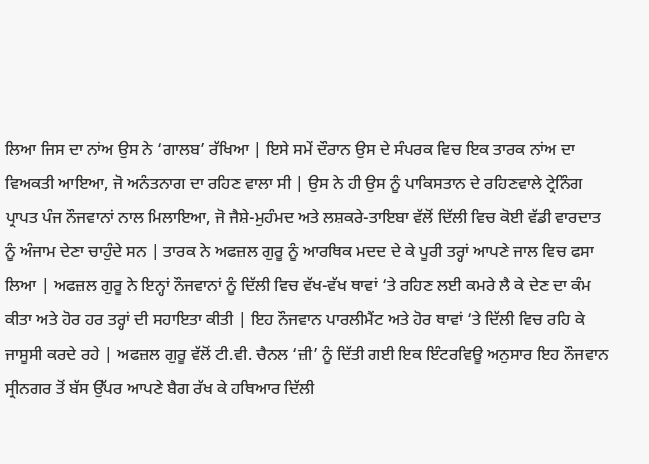ਲਿਆ ਜਿਸ ਦਾ ਨਾਂਅ ਉਸ ਨੇ ‘ਗਾਲਬ’ ਰੱਖਿਆ | ਇਸੇ ਸਮੇਂ ਦੌਰਾਨ ਉਸ ਦੇ ਸੰਪਰਕ ਵਿਚ ਇਕ ਤਾਰਕ ਨਾਂਅ ਦਾ ਵਿਅਕਤੀ ਆਇਆ, ਜੋ ਅਨੰਤਨਾਗ ਦਾ ਰਹਿਣ ਵਾਲਾ ਸੀ | ਉਸ ਨੇ ਹੀ ਉਸ ਨੂੰ ਪਾਕਿਸਤਾਨ ਦੇ ਰਹਿਣਵਾਲੇ ਟ੍ਰੇਨਿੰਗ ਪ੍ਰਾਪਤ ਪੰਜ ਨੌਜਵਾਨਾਂ ਨਾਲ ਮਿਲਾਇਆ, ਜੋ ਜੈਸ਼ੇ-ਮੁਹੰਮਦ ਅਤੇ ਲਸ਼ਕਰੇ-ਤਾਇਬਾ ਵੱਲੋਂ ਦਿੱਲੀ ਵਿਚ ਕੋਈ ਵੱਡੀ ਵਾਰਦਾਤ ਨੂੰ ਅੰਜਾਮ ਦੇਣਾ ਚਾਹੁੰਦੇ ਸਨ | ਤਾਰਕ ਨੇ ਅਫਜ਼ਲ ਗੁਰੂ ਨੂੰ ਆਰਥਿਕ ਮਦਦ ਦੇ ਕੇ ਪੂਰੀ ਤਰ੍ਹਾਂ ਆਪਣੇ ਜਾਲ ਵਿਚ ਫਸਾ ਲਿਆ | ਅਫਜ਼ਲ ਗੁਰੂ ਨੇ ਇਨ੍ਹਾਂ ਨੌਜਵਾਨਾਂ ਨੂੰ ਦਿੱਲੀ ਵਿਚ ਵੱਖ-ਵੱਖ ਥਾਵਾਂ ‘ਤੇ ਰਹਿਣ ਲਈ ਕਮਰੇ ਲੈ ਕੇ ਦੇਣ ਦਾ ਕੰਮ ਕੀਤਾ ਅਤੇ ਹੋਰ ਹਰ ਤਰ੍ਹਾਂ ਦੀ ਸਹਾਇਤਾ ਕੀਤੀ | ਇਹ ਨੌਜਵਾਨ ਪਾਰਲੀਮੈਂਟ ਅਤੇ ਹੋਰ ਥਾਵਾਂ ‘ਤੇ ਦਿੱਲੀ ਵਿਚ ਰਹਿ ਕੇ ਜਾਸੂਸੀ ਕਰਦੇ ਰਹੇ | ਅਫਜ਼ਲ ਗੁਰੂ ਵੱਲੋਂ ਟੀ.ਵੀ. ਚੈਨਲ ‘ਜ਼ੀ’ ਨੂੰ ਦਿੱਤੀ ਗਈ ਇਕ ਇੰਟਰਵਿਊ ਅਨੁਸਾਰ ਇਹ ਨੌਜਵਾਨ ਸ੍ਰੀਨਗਰ ਤੋਂ ਬੱਸ ਉੱਪਰ ਆਪਣੇ ਬੈਗ ਰੱਖ ਕੇ ਹਥਿਆਰ ਦਿੱਲੀ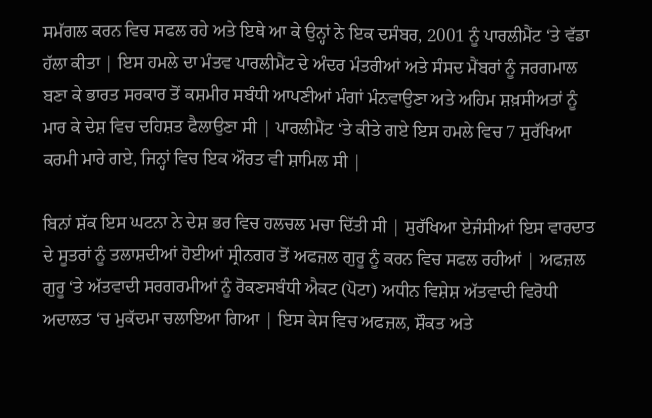ਸਮੱਗਲ ਕਰਨ ਵਿਚ ਸਫਲ ਰਹੇ ਅਤੇ ਇਥੇ ਆ ਕੇ ਉਨ੍ਹਾਂ ਨੇ ਇਕ ਦਸੰਬਰ, 2001 ਨੂੰ ਪਾਰਲੀਮੈਂਟ ‘ਤੇ ਵੱਡਾ ਹੱਲਾ ਕੀਤਾ | ਇਸ ਹਮਲੇ ਦਾ ਮੰਤਵ ਪਾਰਲੀਮੈਂਟ ਦੇ ਅੰਦਰ ਮੰਤਰੀਆਂ ਅਤੇ ਸੰਸਦ ਮੈਂਬਰਾਂ ਨੂੰ ਜਰਗਮਾਲ ਬਣਾ ਕੇ ਭਾਰਤ ਸਰਕਾਰ ਤੋਂ ਕਸ਼ਮੀਰ ਸਬੰਧੀ ਆਪਣੀਆਂ ਮੰਗਾਂ ਮੰਨਵਾਉਣਾ ਅਤੇ ਅਹਿਮ ਸ਼ਖ਼ਸੀਅਤਾਂ ਨੂੰ ਮਾਰ ਕੇ ਦੇਸ਼ ਵਿਚ ਦਹਿਸ਼ਤ ਫੈਲਾਉਣਾ ਸੀ | ਪਾਰਲੀਮੈਂਟ ‘ਤੇ ਕੀਤੇ ਗਏ ਇਸ ਹਮਲੇ ਵਿਚ 7 ਸੁਰੱਖਿਆ ਕਰਮੀ ਮਾਰੇ ਗਏ, ਜਿਨ੍ਹਾਂ ਵਿਚ ਇਕ ਔਰਤ ਵੀ ਸ਼ਾਮਿਲ ਸੀ |

ਬਿਨਾਂ ਸ਼ੱਕ ਇਸ ਘਟਨਾ ਨੇ ਦੇਸ਼ ਭਰ ਵਿਚ ਹਲਚਲ ਮਚਾ ਦਿੱਤੀ ਸੀ | ਸੁਰੱਖਿਆ ਏਜੰਸੀਆਂ ਇਸ ਵਾਰਦਾਤ ਦੇ ਸੂਤਰਾਂ ਨੂੰ ਤਲਾਸ਼ਦੀਆਂ ਹੋਈਆਂ ਸ੍ਰੀਨਗਰ ਤੋਂ ਅਫਜ਼ਲ ਗੁਰੂ ਨੂੰ ਕਰਨ ਵਿਚ ਸਫਲ ਰਹੀਆਂ | ਅਫਜ਼ਲ ਗੁਰੂ ‘ਤੇ ਅੱਤਵਾਦੀ ਸਰਗਰਮੀਆਂ ਨੂੰ ਰੋਕਣਸਬੰਧੀ ਐਕਟ (ਪੋਟਾ) ਅਧੀਨ ਵਿਸ਼ੇਸ਼ ਅੱਤਵਾਦੀ ਵਿਰੋਧੀ ਅਦਾਲਤ ‘ਚ ਮੁਕੱਦਮਾ ਚਲਾਇਆ ਗਿਆ | ਇਸ ਕੇਸ ਵਿਚ ਅਫਜ਼ਲ, ਸ਼ੌਕਤ ਅਤੇ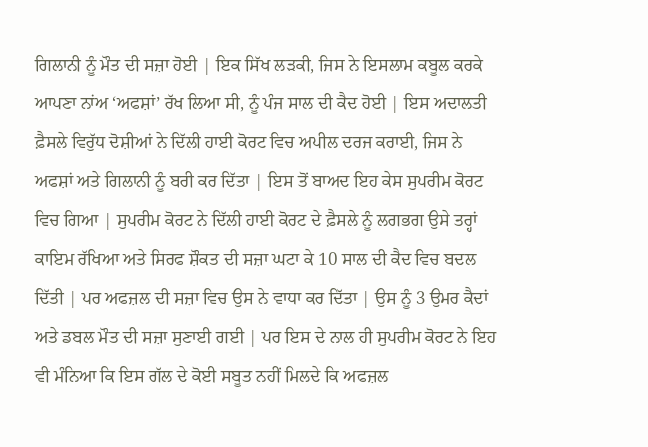ਗਿਲਾਨੀ ਨੂੰ ਮੌਤ ਦੀ ਸਜ਼ਾ ਹੋਈ | ਇਕ ਸਿੱਖ ਲੜਕੀ, ਜਿਸ ਨੇ ਇਸਲਾਮ ਕਬੂਲ ਕਰਕੇ ਆਪਣਾ ਨਾਂਅ ‘ਅਫਸ਼ਾਂ’ ਰੱਖ ਲਿਆ ਸੀ, ਨੂੰ ਪੰਜ ਸਾਲ ਦੀ ਕੈਦ ਹੋਈ | ਇਸ ਅਦਾਲਤੀ ਫ਼ੈਸਲੇ ਵਿਰੁੱਧ ਦੋਸ਼ੀਆਂ ਨੇ ਦਿੱਲੀ ਹਾਈ ਕੋਰਟ ਵਿਚ ਅਪੀਲ ਦਰਜ ਕਰਾਈ, ਜਿਸ ਨੇ ਅਫਸ਼ਾਂ ਅਤੇ ਗਿਲਾਨੀ ਨੂੰ ਬਰੀ ਕਰ ਦਿੱਤਾ | ਇਸ ਤੋਂ ਬਾਅਦ ਇਹ ਕੇਸ ਸੁਪਰੀਮ ਕੋਰਟ ਵਿਚ ਗਿਆ | ਸੁਪਰੀਮ ਕੋਰਟ ਨੇ ਦਿੱਲੀ ਹਾਈ ਕੋਰਟ ਦੇ ਫ਼ੈਸਲੇ ਨੂੰ ਲਗਭਗ ਉਸੇ ਤਰ੍ਹਾਂ ਕਾਇਮ ਰੱਖਿਆ ਅਤੇ ਸਿਰਫ ਸ਼ੌਕਤ ਦੀ ਸਜ਼ਾ ਘਟਾ ਕੇ 10 ਸਾਲ ਦੀ ਕੈਦ ਵਿਚ ਬਦਲ ਦਿੱਤੀ | ਪਰ ਅਫਜ਼ਲ ਦੀ ਸਜ਼ਾ ਵਿਚ ਉਸ ਨੇ ਵਾਧਾ ਕਰ ਦਿੱਤਾ | ਉਸ ਨੂੰ 3 ਉਮਰ ਕੈਦਾਂ ਅਤੇ ਡਬਲ ਮੌਤ ਦੀ ਸਜ਼ਾ ਸੁਣਾਈ ਗਈ | ਪਰ ਇਸ ਦੇ ਨਾਲ ਹੀ ਸੁਪਰੀਮ ਕੋਰਟ ਨੇ ਇਹ ਵੀ ਮੰਨਿਆ ਕਿ ਇਸ ਗੱਲ ਦੇ ਕੋਈ ਸਬੂਤ ਨਹੀਂ ਮਿਲਦੇ ਕਿ ਅਫਜ਼ਲ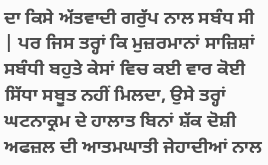ਦਾ ਕਿਸੇ ਅੱਤਵਾਦੀ ਗਰੁੱਪ ਨਾਲ ਸਬੰਧ ਸੀ | ਪਰ ਜਿਸ ਤਰ੍ਹਾਂ ਕਿ ਮੁਜ਼ਰਮਾਨਾਂ ਸਾਜ਼ਿਸ਼ਾਂ ਸਬੰਧੀ ਬਹੁਤੇ ਕੇਸਾਂ ਵਿਚ ਕਈ ਵਾਰ ਕੋਈ ਸਿੱਧਾ ਸਬੂਤ ਨਹੀਂ ਮਿਲਦਾ, ਉਸੇ ਤਰ੍ਹਾਂ ਘਟਨਾਕ੍ਰਮ ਦੇ ਹਾਲਾਤ ਬਿਨਾਂ ਸ਼ੱਕ ਦੋਸ਼ੀ ਅਫਜ਼ਲ ਦੀ ਆਤਮਘਾਤੀ ਜੇਹਾਦੀਆਂ ਨਾਲ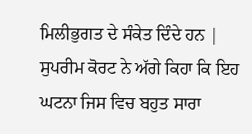ਮਿਲੀਭੁਗਤ ਦੇ ਸੰਕੇਤ ਦਿੰਦੇ ਹਨ | ਸੁਪਰੀਮ ਕੋਰਟ ਨੇ ਅੱਗੇ ਕਿਹਾ ਕਿ ਇਹ ਘਟਨਾ ਜਿਸ ਵਿਚ ਬਹੁਤ ਸਾਰਾ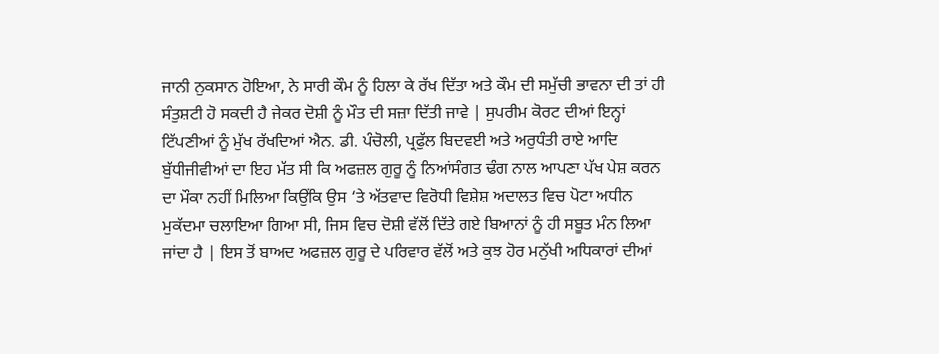ਜਾਨੀ ਨੁਕਸਾਨ ਹੋਇਆ, ਨੇ ਸਾਰੀ ਕੌਮ ਨੂੰ ਹਿਲਾ ਕੇ ਰੱਖ ਦਿੱਤਾ ਅਤੇ ਕੌਮ ਦੀ ਸਮੁੱਚੀ ਭਾਵਨਾ ਦੀ ਤਾਂ ਹੀ ਸੰਤੁਸ਼ਟੀ ਹੋ ਸਕਦੀ ਹੈ ਜੇਕਰ ਦੋਸ਼ੀ ਨੂੰ ਮੌਤ ਦੀ ਸਜ਼ਾ ਦਿੱਤੀ ਜਾਵੇ | ਸੁਪਰੀਮ ਕੋਰਟ ਦੀਆਂ ਇਨ੍ਹਾਂ ਟਿੱਪਣੀਆਂ ਨੂੰ ਮੁੱਖ ਰੱਖਦਿਆਂ ਐਨ. ਡੀ. ਪੰਚੋਲੀ, ਪ੍ਰਫੁੱਲ ਬਿਦਵਈ ਅਤੇ ਅਰੁਧੰਤੀ ਰਾਏ ਆਦਿ ਬੁੱਧੀਜੀਵੀਆਂ ਦਾ ਇਹ ਮੱਤ ਸੀ ਕਿ ਅਫਜ਼ਲ ਗੁਰੂ ਨੂੰ ਨਿਆਂਸੰਗਤ ਢੰਗ ਨਾਲ ਆਪਣਾ ਪੱਖ ਪੇਸ਼ ਕਰਨ ਦਾ ਮੌਕਾ ਨਹੀਂ ਮਿਲਿਆ ਕਿਉਂਕਿ ਉਸ ‘ਤੇ ਅੱਤਵਾਦ ਵਿਰੋਧੀ ਵਿਸ਼ੇਸ਼ ਅਦਾਲਤ ਵਿਚ ਪੋਟਾ ਅਧੀਨ ਮੁਕੱਦਮਾ ਚਲਾਇਆ ਗਿਆ ਸੀ, ਜਿਸ ਵਿਚ ਦੋਸ਼ੀ ਵੱਲੋਂ ਦਿੱਤੇ ਗਏ ਬਿਆਨਾਂ ਨੂੰ ਹੀ ਸਬੂਤ ਮੰਨ ਲਿਆ ਜਾਂਦਾ ਹੈ | ਇਸ ਤੋਂ ਬਾਅਦ ਅਫਜ਼ਲ ਗੁਰੂ ਦੇ ਪਰਿਵਾਰ ਵੱਲੋਂ ਅਤੇ ਕੁਝ ਹੋਰ ਮਨੁੱਖੀ ਅਧਿਕਾਰਾਂ ਦੀਆਂ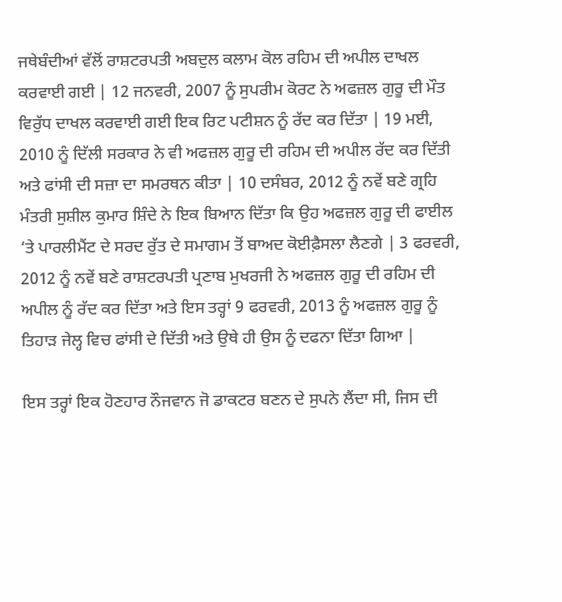ਜਥੇਬੰਦੀਆਂ ਵੱਲੋਂ ਰਾਸ਼ਟਰਪਤੀ ਅਬਦੁਲ ਕਲਾਮ ਕੋਲ ਰਹਿਮ ਦੀ ਅਪੀਲ ਦਾਖਲ ਕਰਵਾਈ ਗਈ | 12 ਜਨਵਰੀ, 2007 ਨੂੰ ਸੁਪਰੀਮ ਕੋਰਟ ਨੇ ਅਫਜ਼ਲ ਗੁਰੂ ਦੀ ਮੌਤ ਵਿਰੁੱਧ ਦਾਖਲ ਕਰਵਾਈ ਗਈ ਇਕ ਰਿਟ ਪਟੀਸ਼ਨ ਨੂੰ ਰੱਦ ਕਰ ਦਿੱਤਾ | 19 ਮਈ, 2010 ਨੂੰ ਦਿੱਲੀ ਸਰਕਾਰ ਨੇ ਵੀ ਅਫਜ਼ਲ ਗੁਰੂ ਦੀ ਰਹਿਮ ਦੀ ਅਪੀਲ ਰੱਦ ਕਰ ਦਿੱਤੀ ਅਤੇ ਫਾਂਸੀ ਦੀ ਸਜ਼ਾ ਦਾ ਸਮਰਥਨ ਕੀਤਾ | 10 ਦਸੰਬਰ, 2012 ਨੂੰ ਨਵੇਂ ਬਣੇ ਗ੍ਰਹਿ ਮੰਤਰੀ ਸੁਸ਼ੀਲ ਕੁਮਾਰ ਸ਼ਿੰਦੇ ਨੇ ਇਕ ਬਿਆਨ ਦਿੱਤਾ ਕਿ ਉਹ ਅਫਜ਼ਲ ਗੁਰੂ ਦੀ ਫਾਈਲ ‘ਤੇ ਪਾਰਲੀਮੈਂਟ ਦੇ ਸਰਦ ਰੁੱਤ ਦੇ ਸਮਾਗਮ ਤੋਂ ਬਾਅਦ ਕੋਈਫ਼ੈਸਲਾ ਲੈਣਗੇ | 3 ਫਰਵਰੀ, 2012 ਨੂੰ ਨਵੇਂ ਬਣੇ ਰਾਸ਼ਟਰਪਤੀ ਪ੍ਰਣਾਬ ਮੁਖਰਜੀ ਨੇ ਅਫਜ਼ਲ ਗੁਰੂ ਦੀ ਰਹਿਮ ਦੀ ਅਪੀਲ ਨੂੰ ਰੱਦ ਕਰ ਦਿੱਤਾ ਅਤੇ ਇਸ ਤਰ੍ਹਾਂ 9 ਫਰਵਰੀ, 2013 ਨੂੰ ਅਫਜ਼ਲ ਗੁਰੂ ਨੂੰ ਤਿਹਾੜ ਜੇਲ੍ਹ ਵਿਚ ਫਾਂਸੀ ਦੇ ਦਿੱਤੀ ਅਤੇ ਉਥੇ ਹੀ ਉਸ ਨੂੰ ਦਫਨਾ ਦਿੱਤਾ ਗਿਆ |

ਇਸ ਤਰ੍ਹਾਂ ਇਕ ਹੋਣਹਾਰ ਨੌਜਵਾਨ ਜੋ ਡਾਕਟਰ ਬਣਨ ਦੇ ਸੁਪਨੇ ਲੈਂਦਾ ਸੀ, ਜਿਸ ਦੀ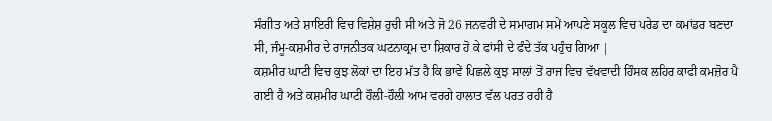ਸੰਗੀਤ ਅਤੇ ਸ਼ਾਇਰੀ ਵਿਚ ਵਿਸ਼ੇਸ਼ ਰੁਚੀ ਸੀ ਅਤੇ ਜੋ 26 ਜਨਵਰੀ ਦੇ ਸਮਾਗਮ ਸਮੇਂ ਆਪਣੇ ਸਕੂਲ ਵਿਚ ਪਰੇਡ ਦਾ ਕਮਾਂਡਰ ਬਣਦਾ ਸੀ, ਜੰਮੂ-ਕਸ਼ਮੀਰ ਦੇ ਰਾਜਨੀਤਕ ਘਟਨਾਕ੍ਰਮ ਦਾ ਸ਼ਿਕਾਰ ਹੋ ਕੇ ਫਾਂਸੀ ਦੇ ਫੰਦੇ ਤੱਕ ਪਹੁੰਚ ਗਿਆ |
ਕਸ਼ਮੀਰ ਘਾਟੀ ਵਿਚ ਕੁਝ ਲੋਕਾਂ ਦਾ ਇਹ ਮੱਤ ਹੈ ਕਿ ਭਾਵੇਂ ਪਿਛਲੇ ਕੁਝ ਸਾਲਾਂ ਤੋਂ ਰਾਜ ਵਿਚ ਵੱਖਵਾਦੀ ਹਿੰਸਕ ਲਹਿਰ ਕਾਫੀ ਕਮਜ਼ੋਰ ਪੈ ਗਈ ਹੈ ਅਤੇ ਕਸ਼ਮੀਰ ਘਾਟੀ ਹੌਲੀ-ਹੌਲੀ ਆਮ ਵਰਗੇ ਹਾਲਾਤ ਵੱਲ ਪਰਤ ਰਹੀ ਹੈ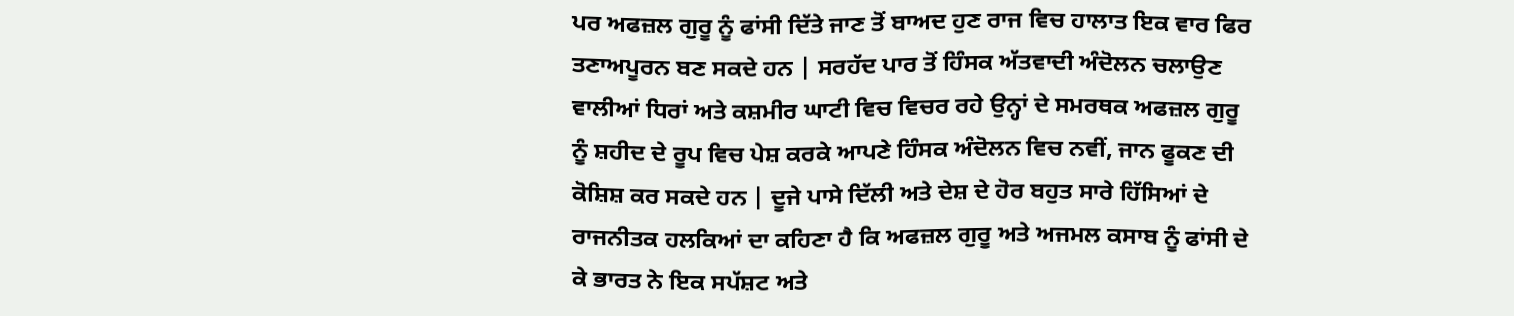ਪਰ ਅਫਜ਼ਲ ਗੁਰੂ ਨੂੰ ਫਾਂਸੀ ਦਿੱਤੇ ਜਾਣ ਤੋਂ ਬਾਅਦ ਹੁਣ ਰਾਜ ਵਿਚ ਹਾਲਾਤ ਇਕ ਵਾਰ ਫਿਰ ਤਣਾਅਪੂਰਨ ਬਣ ਸਕਦੇ ਹਨ | ਸਰਹੱਦ ਪਾਰ ਤੋਂ ਹਿੰਸਕ ਅੱਤਵਾਦੀ ਅੰਦੋਲਨ ਚਲਾਉਣ ਵਾਲੀਆਂ ਧਿਰਾਂ ਅਤੇ ਕਸ਼ਮੀਰ ਘਾਟੀ ਵਿਚ ਵਿਚਰ ਰਹੇ ਉਨ੍ਹਾਂ ਦੇ ਸਮਰਥਕ ਅਫਜ਼ਲ ਗੁਰੂ ਨੂੰ ਸ਼ਹੀਦ ਦੇ ਰੂਪ ਵਿਚ ਪੇਸ਼ ਕਰਕੇ ਆਪਣੇ ਹਿੰਸਕ ਅੰਦੋਲਨ ਵਿਚ ਨਵੀਂ, ਜਾਨ ਫੂਕਣ ਦੀ ਕੋਸ਼ਿਸ਼ ਕਰ ਸਕਦੇ ਹਨ | ਦੂਜੇ ਪਾਸੇ ਦਿੱਲੀ ਅਤੇ ਦੇਸ਼ ਦੇ ਹੋਰ ਬਹੁਤ ਸਾਰੇ ਹਿੱਸਿਆਂ ਦੇ ਰਾਜਨੀਤਕ ਹਲਕਿਆਂ ਦਾ ਕਹਿਣਾ ਹੈ ਕਿ ਅਫਜ਼ਲ ਗੁਰੂ ਅਤੇ ਅਜਮਲ ਕਸਾਬ ਨੂੰ ਫਾਂਸੀ ਦੇ ਕੇ ਭਾਰਤ ਨੇ ਇਕ ਸਪੱਸ਼ਟ ਅਤੇ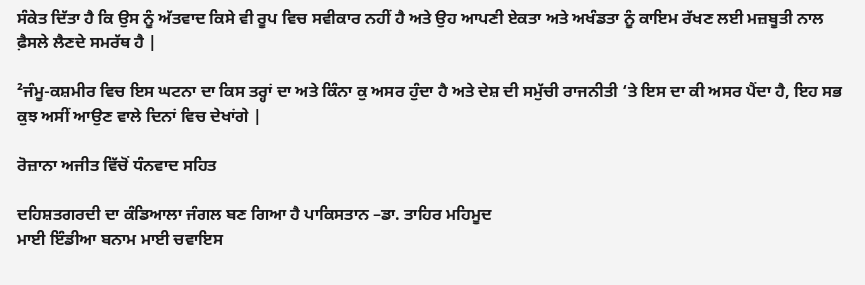ਸੰਕੇਤ ਦਿੱਤਾ ਹੈ ਕਿ ਉਸ ਨੂੰ ਅੱਤਵਾਦ ਕਿਸੇ ਵੀ ਰੂਪ ਵਿਚ ਸਵੀਕਾਰ ਨਹੀਂ ਹੈ ਅਤੇ ਉਹ ਆਪਣੀ ਏਕਤਾ ਅਤੇ ਅਖੰਡਤਾ ਨੂੰ ਕਾਇਮ ਰੱਖਣ ਲਈ ਮਜ਼ਬੂਤੀ ਨਾਲ ਫ਼ੈਸਲੇ ਲੈਣਦੇ ਸਮਰੱਥ ਹੈ |

²ਜੰਮੂ-ਕਸ਼ਮੀਰ ਵਿਚ ਇਸ ਘਟਨਾ ਦਾ ਕਿਸ ਤਰ੍ਹਾਂ ਦਾ ਅਤੇ ਕਿੰਨਾ ਕੁ ਅਸਰ ਹੁੰਦਾ ਹੈ ਅਤੇ ਦੇਸ਼ ਦੀ ਸਮੁੱਚੀ ਰਾਜਨੀਤੀ ‘ਤੇ ਇਸ ਦਾ ਕੀ ਅਸਰ ਪੈਂਦਾ ਹੈ, ਇਹ ਸਭ ਕੁਝ ਅਸੀਂ ਆਉਣ ਵਾਲੇ ਦਿਨਾਂ ਵਿਚ ਦੇਖਾਂਗੇ |

ਰੋਜ਼ਾਨਾ ਅਜੀਤ ਵਿੱਚੋਂ ਧੰਨਵਾਦ ਸਹਿਤ

ਦਹਿਸ਼ਤਗਰਦੀ ਦਾ ਕੰਡਿਆਲਾ ਜੰਗਲ ਬਣ ਗਿਆ ਹੈ ਪਾਕਿਸਤਾਨ –ਡਾ. ਤਾਹਿਰ ਮਹਿਮੂਦ
ਮਾਈ ਇੰਡੀਆ ਬਨਾਮ ਮਾਈ ਚਵਾਇਸ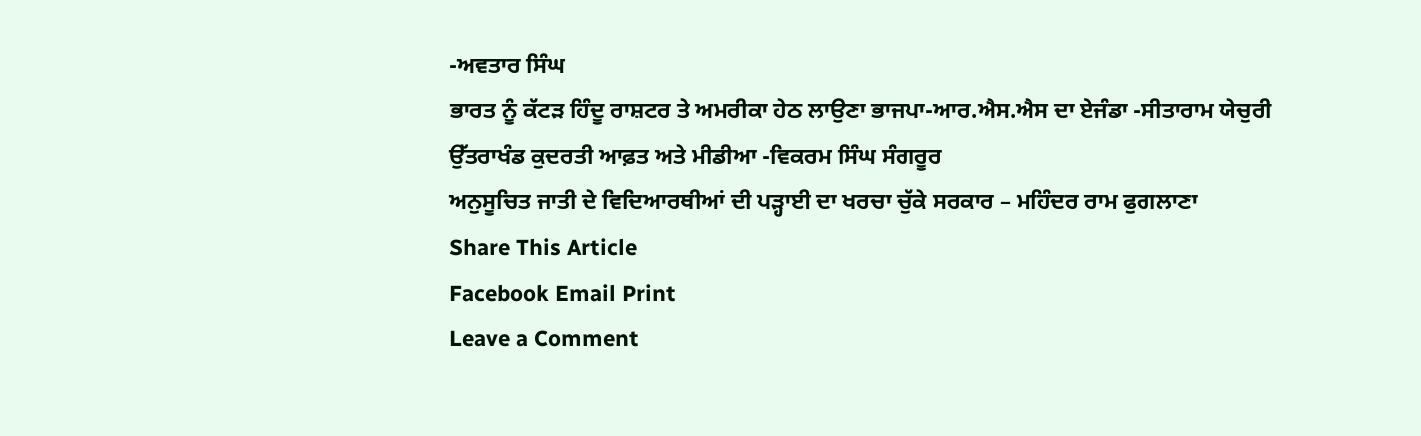-ਅਵਤਾਰ ਸਿੰਘ
ਭਾਰਤ ਨੂੰ ਕੱਟੜ ਹਿੰਦੂ ਰਾਸ਼ਟਰ ਤੇ ਅਮਰੀਕਾ ਹੇਠ ਲਾਉਣਾ ਭਾਜਪਾ-ਆਰ.ਐਸ.ਐਸ ਦਾ ਏਜੰਡਾ -ਸੀਤਾਰਾਮ ਯੇਚੁਰੀ
ਉੱਤਰਾਖੰਡ ਕੁਦਰਤੀ ਆਫ਼ਤ ਅਤੇ ਮੀਡੀਆ -ਵਿਕਰਮ ਸਿੰਘ ਸੰਗਰੂਰ
ਅਨੁਸੂਚਿਤ ਜਾਤੀ ਦੇ ਵਿਦਿਆਰਥੀਆਂ ਦੀ ਪੜ੍ਹਾਈ ਦਾ ਖਰਚਾ ਚੁੱਕੇ ਸਰਕਾਰ – ਮਹਿੰਦਰ ਰਾਮ ਫੁਗਲਾਣਾ
Share This Article
Facebook Email Print
Leave a Comment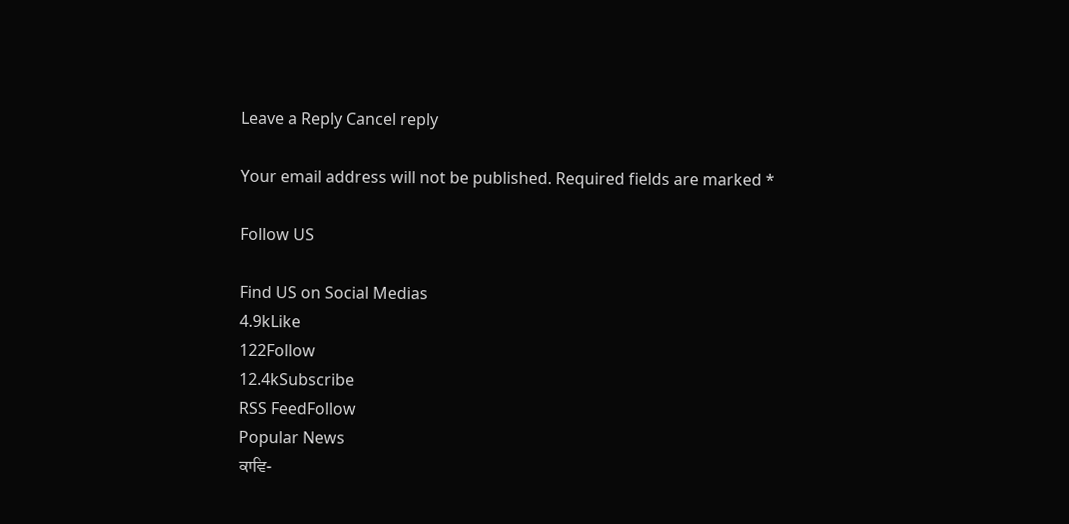Leave a Reply Cancel reply

Your email address will not be published. Required fields are marked *

Follow US

Find US on Social Medias
4.9kLike
122Follow
12.4kSubscribe
RSS FeedFollow
Popular News
ਕਾਵਿ-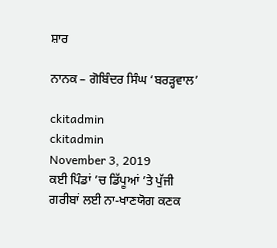ਸ਼ਾਰ

ਨਾਨਕ – ਗੋਬਿੰਦਰ ਸਿੰਘ ‘ਬਰੜ੍ਹਵਾਲ’

ckitadmin
ckitadmin
November 3, 2019
ਕਈ ਪਿੰਡਾਂ ’ਚ ਡਿੱਪੂਆਂ ’ਤੇ ਪੁੱਜੀ ਗਰੀਬਾਂ ਲਈ ਨਾ-ਖਾਣਯੋਗ ਕਣਕ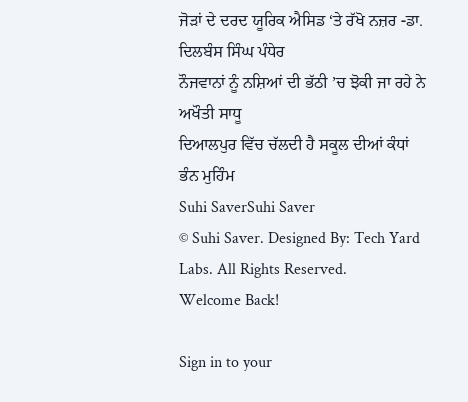ਜੋੜਾਂ ਦੇ ਦਰਦ ਯੂਰਿਕ ਐਸਿਡ ‘ਤੇ ਰੱਖੋ ਨਜ਼ਰ -ਡਾ. ਦਿਲਬੰਸ ਸਿੰਘ ਪੰਧੇਰ
ਨੌਜਵਾਨਾਂ ਨੂੰ ਨਸ਼ਿਆਂ ਦੀ ਭੱਠੀ ’ਚ ਝੋਕੀ ਜਾ ਰਹੇ ਨੇ ਅਖੌਤੀ ਸਾਧੂ
ਦਿਆਲਪੁਰ ਵਿੱਚ ਚੱਲਦੀ ਹੈ ਸਕੂਲ ਦੀਆਂ ਕੰਧਾਂ ਭੰਨ ਮੁਹਿੰਮ
Suhi SaverSuhi Saver
© Suhi Saver. Designed By: Tech Yard Labs. All Rights Reserved.
Welcome Back!

Sign in to your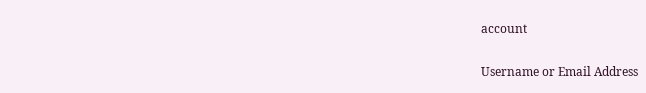account

Username or Email Address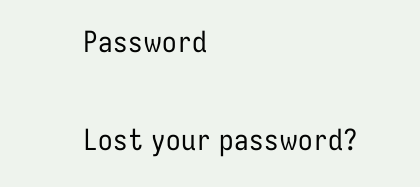Password

Lost your password?